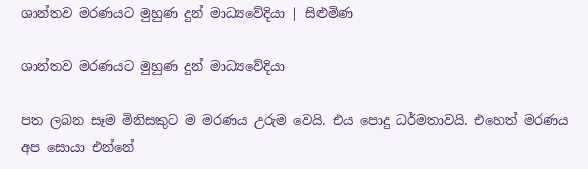ශාන්තව මරණයට මුහුණ දුන් මාධ්‍යවේදියා | සිළුමිණ

ශාන්තව මරණයට මුහුණ දුන් මාධ්‍යවේදියා

පත ලබන සෑම මිනිසකුට ම මරණය උරුම වෙයි. එය පොදු ධර්මතාවයි. එහෙත් මරණය අප සොයා එන්නේ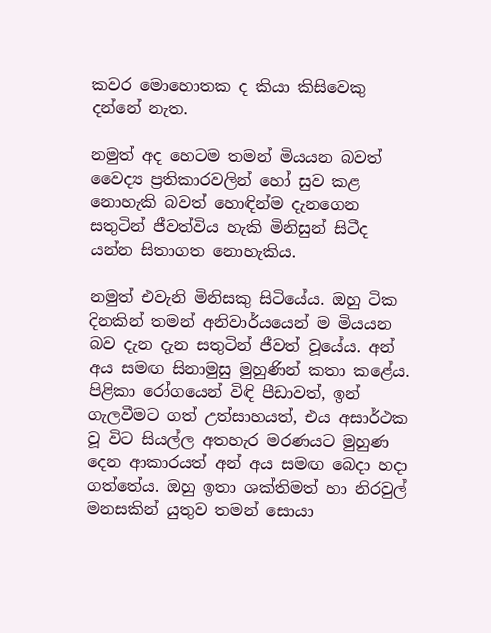කවර මොහොතක ද කියා කිසිවෙකු දන්නේ නැත.

නමුත් අද හෙටම තමන් මියයන බවත් වෛද්‍ය ප්‍රතිකාරවලින් හෝ සුව කළ නොහැකි බවත් හොඳින්ම දැනගෙන සතුටින් ජීවත්විය හැකි මිනිසුන් සිටීද යන්න සිතාගත නොහැකිය.

නමුත් එවැනි මිනිසකු සිටියේය. ඔහු ටික දිනකින් තමන් අනිවාර්යයෙන් ම මියයන බව දැන දැන සතුටින් ජීවත් වූයේය. අන් අය සමඟ සිනාමුසු මුහුණින් කතා කළේය. පිළිකා රෝගයෙන් විඳි පීඩාවත්, ඉන් ගැලවීමට ගත් උත්සාහයත්, එය අසාර්ථක වූ විට සියල්ල අතහැර මරණයට මුහුණ දෙන ආකාරයත් අන් අය සමඟ බෙදා හදා ගත්තේය. ඔහු ඉතා ශක්තිමත් හා නිරවුල් මනසකින් යුතුව තමන් සොයා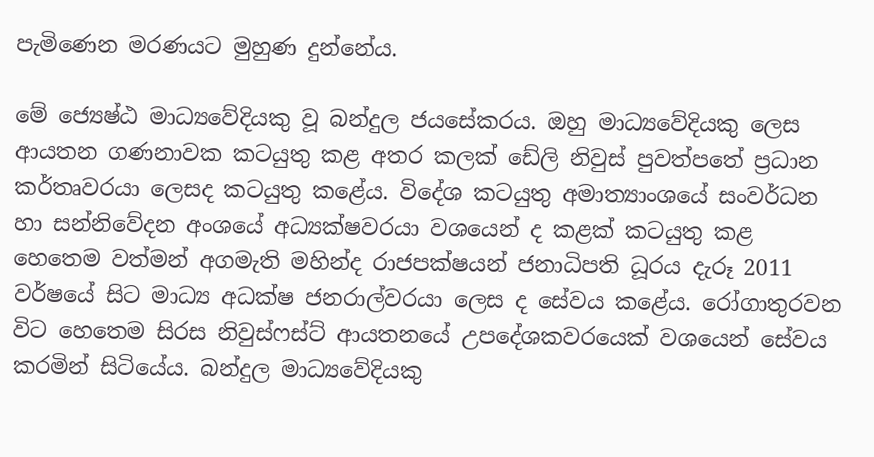පැමිණෙන මරණයට මුහුණ දුන්නේය.

මේ ජ්‍යෙෂ්ඨ මාධ්‍යවේදියකු වූ බන්දුල ජයසේකරය. ඔහු මාධ්‍යවේදියකු ලෙස ආයතන ගණනාවක කටයුතු කළ අතර කලක් ඩේලි නිවුස් පුවත්පතේ ප්‍රධාන කර්තෘවරයා ලෙසද කටයුතු කළේය. විදේශ කටයුතු අමාත්‍යාංශයේ සංවර්ධන හා සන්නිවේදන අංශයේ අධ්‍යක්ෂවරයා වශයෙන් ද කළක් කටයුතු කළ හෙතෙම වත්මන් අගමැති මහින්ද රාජපක්ෂයන් ජනාධිපති ධූරය දැරූ 2011 වර්ෂයේ සිට මාධ්‍ය අධක්ෂ ජනරාල්වරයා ලෙස ද සේවය කළේය. රෝගාතුරවන විට හෙතෙම සිරස නිවුස්ෆස්ට් ආයතනයේ උපදේශකවරයෙක් වශයෙන් සේවය කරමින් සිටියේය. බන්දුල මාධ්‍යවේදියකු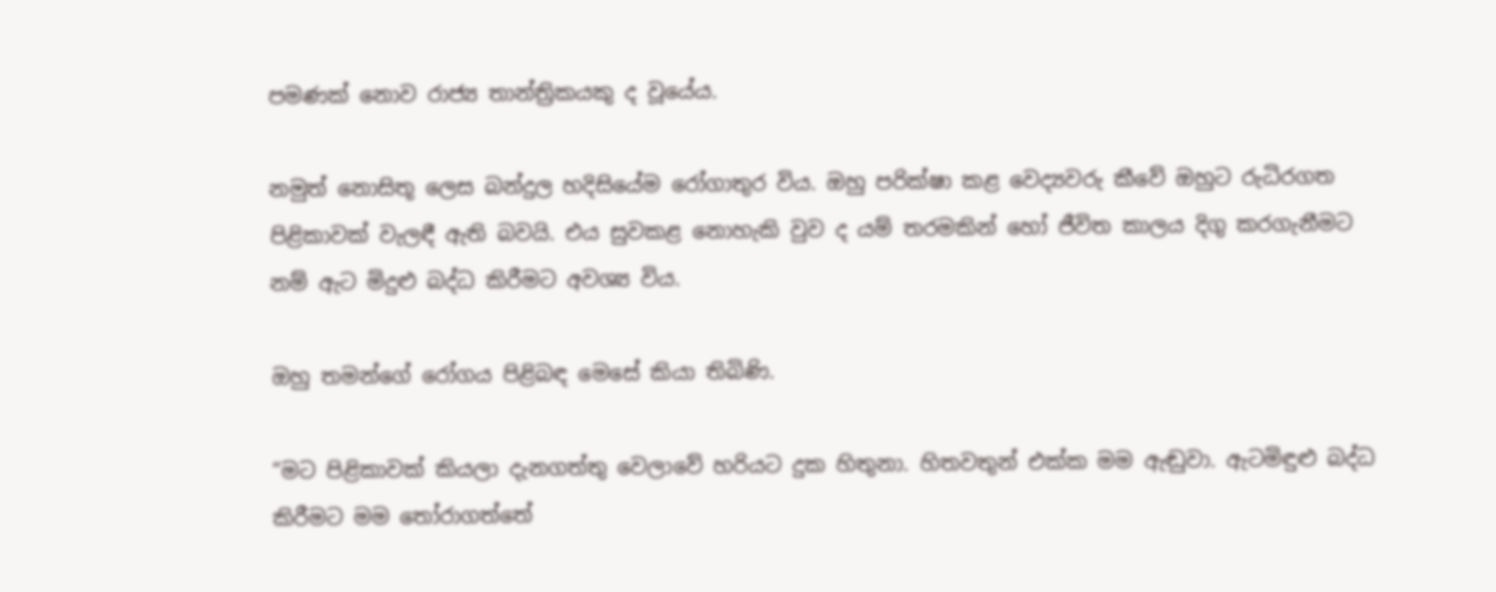පමණක් නොව රාජ්‍ය තාන්ත්‍රිකයකු ද වූයේය.

නමුත් නොසිතූ ලෙස බන්දුල හදිසියේම රෝගාතුර විය. ඔහු පරික්ෂා කළ වෙද්‍යවරු කීවේ ඔහුට රුධිරගත පිළිකාවක් වැලඳී ඇති බවයි. එය සුවකළ නොහැකි වුව ද යම් තරමකින් හෝ ජීවිත කාලය දිගු කරගැනීමට නම් ඇට මිදුළු බද්ධ කිරීමට අවශ්‍ය විය.

ඔහු තමන්ගේ රෝගය පිළිබඳ මෙසේ කියා තිබිණි.

“මට පිළිකාවක් කියලා දැනගත්තු වෙලාවේ හරියට දුක හිතුනා. හිතවතුන් එක්ක මම ඇඬුවා. ඇටමිඳුළු බද්ධ කිරීමට මම තෝරාගත්තේ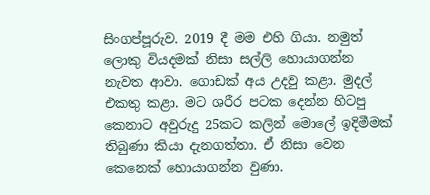සිංගප්පූරුව. 2019 දී මම එහි ගියා. නමුත් ලොකු වියදමක් නිසා සල්ලි හොයාගන්න නැවත ආවා. ගොඩක් අය උදවු කළා. මුදල් එකතු කළා. මට ශරීර පටක දෙන්න හිටපු කෙනාට අවුරුදු 25කට කලින් මොලේ ඉදිමීමක් තිබුණා කියා දැනගත්තා. ඒ නිසා වෙන කෙනෙක් හොයාගන්න වුණා.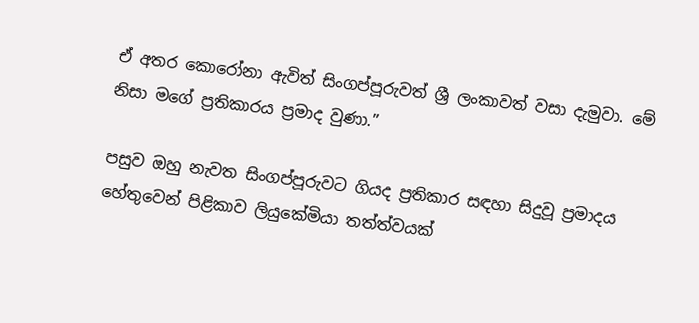ඒ අතර කොරෝනා ඇවිත් සිංගප්පූරුවත් ශ්‍රී ලංකාවත් වසා දැමුවා. මේ නිසා මගේ ප්‍රතිකාරය ප්‍රමාද වුණා.”

පසුව ඔහු නැවත සිංගප්පූරුවට ගියද ප්‍රතිකාර සඳහා සිදුවූ ප්‍රමාදය හේතුවෙන් පිළිකාව ලියුකේමියා තත්ත්වයක්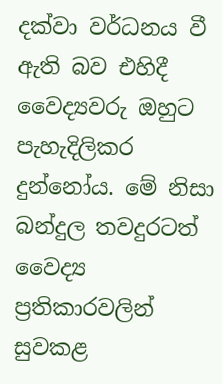දක්වා වර්ධනය වී ඇති බව එහිදී වෛද්‍යවරු ඔහුට පැහැදිලිකර දුන්නෝය. මේ නිසා බන්දුල තවදුරටත් වෛද්‍ය ප්‍රතිකාරවලින් සුවකළ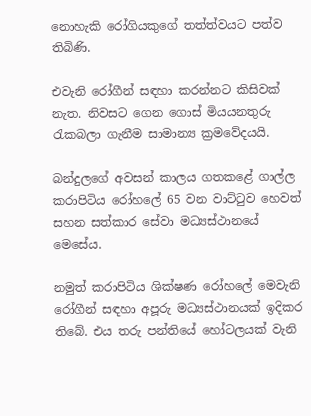නොහැකි රෝගියකුගේ තත්ත්වයට පත්ව තිබිණි.

එවැනි රෝගීන් සඳහා කරන්නට කිසිවක් නැත. නිවසට ගෙන ගොස් මියයනතුරු රැකබලා ගැනීම සාමාන්‍ය ක්‍රමවේදයයි.

බන්දුලගේ අවසන් කාලය ගතකළේ ගාල්ල කරාපිටිය රෝහලේ 65 වන වාට්ටුව හෙවත් සහන සත්කාර සේවා මධ්‍යස්ථානයේ මෙසේය.

නමුත් කරාපිටිය ශික්ෂණ රෝහලේ මෙවැනි රෝගීන් සඳහා අපූරු මධ්‍යස්ථානයක් ඉදිකර තිබේ. එය තරු පන්තියේ හෝටලයක් වැනි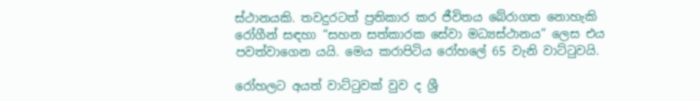ස්ථානයකි. තවදුරටත් ප්‍රතිකාර කර ජීවිතය බේරාගත නොහැකි රෝගීන් සඳහා “සහන සත්කාරක සේවා මධ්‍යස්ථානය” ලෙස එය පවත්වාගෙන යයි. මෙය කරාපිටිය රෝහලේ 65 වැනි වාට්ටුවයි.

රෝහලට අයත් වාට්ටුවක් වුව ද ශ්‍රී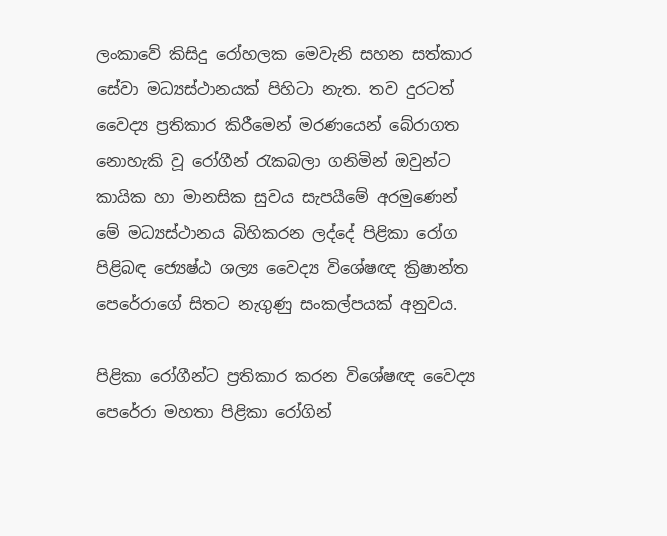ලංකාවේ කිසිදු රෝහලක මෙවැනි සහන සත්කාර සේවා මධ්‍යස්ථානයක් පිහිටා නැත. තව දුරටත් වෛද්‍ය ප්‍රතිකාර කිරීමෙන් මරණයෙන් බේරාගත නොහැකි වූ රෝගීන් රැකබලා ගනිමින් ඔවුන්ට කායික හා මානසික සුවය සැපයීමේ අරමුණෙන් මේ මධ්‍යස්ථානය බිහිකරන ලද්දේ පිළිකා රෝග පිළිබඳ ජ්‍යෙෂ්ඨ ශල්‍ය වෛද්‍ය විශේෂඥ ක්‍රිෂාන්ත පෙරේරාගේ සිතට නැගුණු සංකල්පයක් අනුවය.

පිළිකා රෝගීන්ට ප්‍රතිකාර කරන විශේෂඥ වෛද්‍ය පෙරේරා මහතා පිළිකා රෝගින්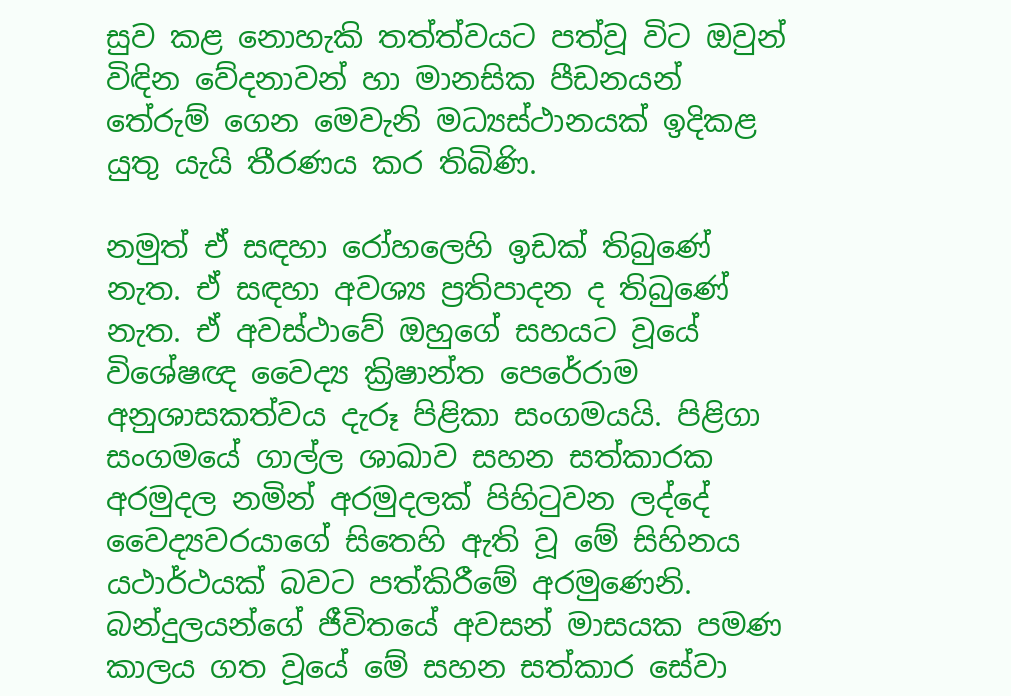සුව කළ නොහැකි තත්ත්වයට පත්වූ විට ඔවුන් විඳින වේදනාවන් හා මානසික පීඩනයන් තේරුම් ගෙන මෙවැනි මධ්‍යස්ථානයක් ඉදිකළ යුතු යැයි තීරණය කර තිබිණි.

නමුත් ඒ සඳහා රෝහලෙහි ඉඩක් තිබුණේ නැත. ඒ සඳහා අවශ්‍ය ප්‍රතිපාදන ද තිබුණේ නැත. ඒ අවස්ථාවේ ඔහුගේ සහයට වූයේ විශේෂඥ වෛද්‍ය ක්‍රිෂාන්ත පෙරේරාම අනුශාසකත්වය දැරූ පිළිකා සංගමයයි. පිළිගා සංගමයේ ගාල්ල ශාඛාව සහන සත්කාරක අරමුදල නමින් අරමුදලක් පිහිටුවන ලද්දේ වෛද්‍යවරයාගේ සිතෙහි ඇති වූ මේ සිහිනය යථාර්ථයක් බවට පත්කිරීමේ අරමුණෙනි. බන්දුලයන්ගේ ජීවිතයේ අවසන් මාසයක පමණ කාලය ගත වූයේ මේ සහන සත්කාර සේවා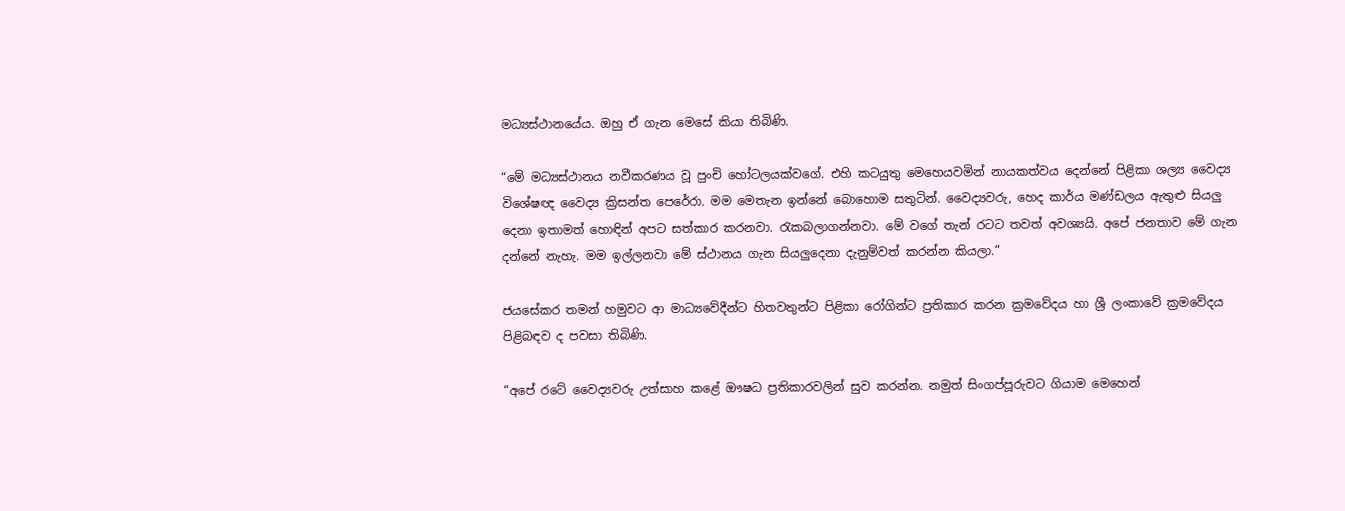මධ්‍යස්ථානයේය. ඔහු ඒ ගැන මෙසේ කියා තිබිණි.

“මේ මධ්‍යස්ථානය නවීකරණය වූ පුංචි හෝටලයක්වගේ. එහි කටයුතු මෙහෙයවමින් නායකත්වය දෙන්නේ පිළිකා ශල්‍ය වෛද්‍ය විශේෂඥ වෛද්‍ය ක්‍රිසන්ත පෙරේරා. මම මෙතැන ඉන්නේ බොහොම සතුටින්. වෛද්‍යවරු, හෙද කාර්ය මණ්ඩලය ඇතුළු සියලු දෙනා ඉතාමත් හොඳින් අපට සත්කාර කරනවා. රැකබලාගන්නවා. මේ වගේ තැන් රටට තවත් අවශ්‍යයි. අපේ ජනතාව මේ ගැන දන්නේ නැහැ. මම ඉල්ලනවා මේ ස්ථානය ගැන සියලුදෙනා දැනුම්වත් කරන්න කියලා.”

ජයසේකර තමන් හමුවට ආ මාධ්‍යවේදීන්ට හිතවතුන්ට පිළිකා රෝගින්ට ප්‍රතිකාර කරන ක්‍රමවේදය හා ශ්‍රී ලංකාවේ ක්‍රමවේදය පිළිබඳව ද පවසා තිබිණි.

“අපේ රටේ වෛද්‍යවරු උත්සාහ කළේ ‍ඖෂධ ප්‍රතිකාරවලින් සුව කරන්න. නමුත් සිංගප්පූරුවට ගියාම මෙහෙන්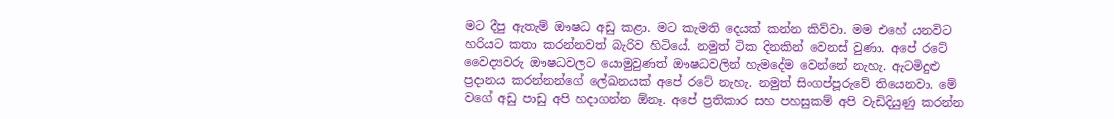මට දීපු ඇතැම් ඖෂධ අඩු කළා. මට කැමති දෙයක් කන්න කිව්වා. මම එහේ යනවිට හරියට කතා කරන්නවත් බැරිව හිටියේ. නමුත් ටික දිනකින් වෙනස් වුණා. අපේ රටේ වෛද්‍යවරු ඖෂධවලට යොමුවුණත් ඖෂධවලින් හැමදේම වෙන්නේ නැහැ. ඇටමිදුළු ප්‍රදානය කරන්නන්ගේ ලේඛනයක් අපේ රටේ නැහැ. නමුත් සිංගප්පූරුවේ තියෙනවා. මේ වගේ අඩු පාඩු අපි හදාගන්න ඕනෑ. අපේ ප්‍රතිකාර සහ පහසුකම් අපි වැඩිදියුණු කරන්න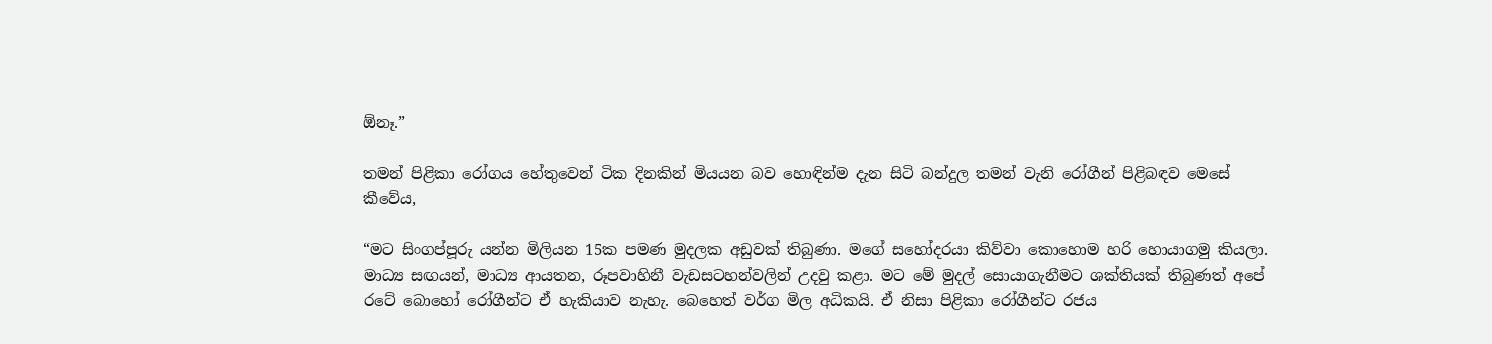ඕනෑ.”

තමන් පිළිකා ‍රෝගය හේතුවෙන් ටික දිනකින් මියයන බව හොඳින්ම දැන සිටි බන්දුල තමන් වැනි රෝගීන් පිළිබඳව මෙසේ කීවේය,

“මට සිංගප්පූරු යන්න මිලියන 15ක පමණ මුදලක අඩුවක් තිබුණා. මගේ ස‍හෝදරයා කිව්වා කොහොම හරි හොයාගමු කියලා. මාධ්‍ය සඟයන්, මාධ්‍ය ආයතන, රූපවාහිනී වැඩසටහන්වලින් උදවු කළා. මට මේ මුදල් සොයාගැනීමට ශක්තියක් තිබුණත් අපේ රටේ බොහෝ රෝගීන්ට ඒ හැකියාව නැහැ. බෙහෙත් වර්ග මිල අධිකයි. ඒ නිසා පිළිකා රෝගීන්ට රජය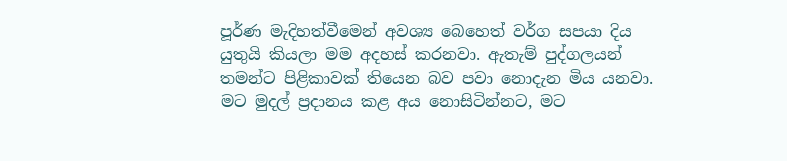පූර්ණ මැදිහත්වීමෙන් අවශ්‍ය‍ බෙහෙත් වර්ග සපයා දිය යුතුයි කියලා මම අදහස් කරනවා. ඇතැම් පුද්ගලයන් තමන්ට පිළිකාවක් තියෙන බව පවා නොදැන මිය යනවා. මට මුදල් ප්‍රදානය කළ අය නොසිටින්නට, මට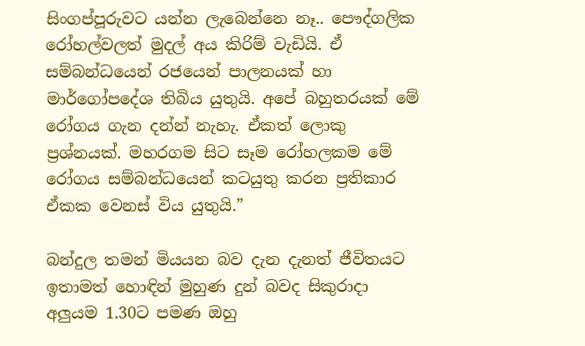සිංගප්පූරුවට යන්න ලැබෙන්නෙ නෑ.. පෞද්ගලික රෝහල්වලත් මුදල් අය කිරිම් වැඩියි. ඒ සම්බන්ධයෙන් රජයෙන් පාලනයක් හා මාර්ගෝපදේශ තිබිය යුතුයි. අපේ බහුතරයක් මේ රෝගය ගැන දන්න් නැහැ. ඒකත් ලොකු ප්‍රශ්නයක්. මහරගම සිට සෑම රෝහලකම මේ රෝගය සම්බන්ධයෙන් කටයුතු කරන ප්‍රතිකාර ඒකක වෙනස් විය යුතුයි.”

බන්දුල තමන් මියයන බව දැන දැනත් ජීවිතයට ඉතාමත් හොඳින් මුහුණ දුන් බවද සිකුරාදා අලුයම 1.30ට පමණ ඔහු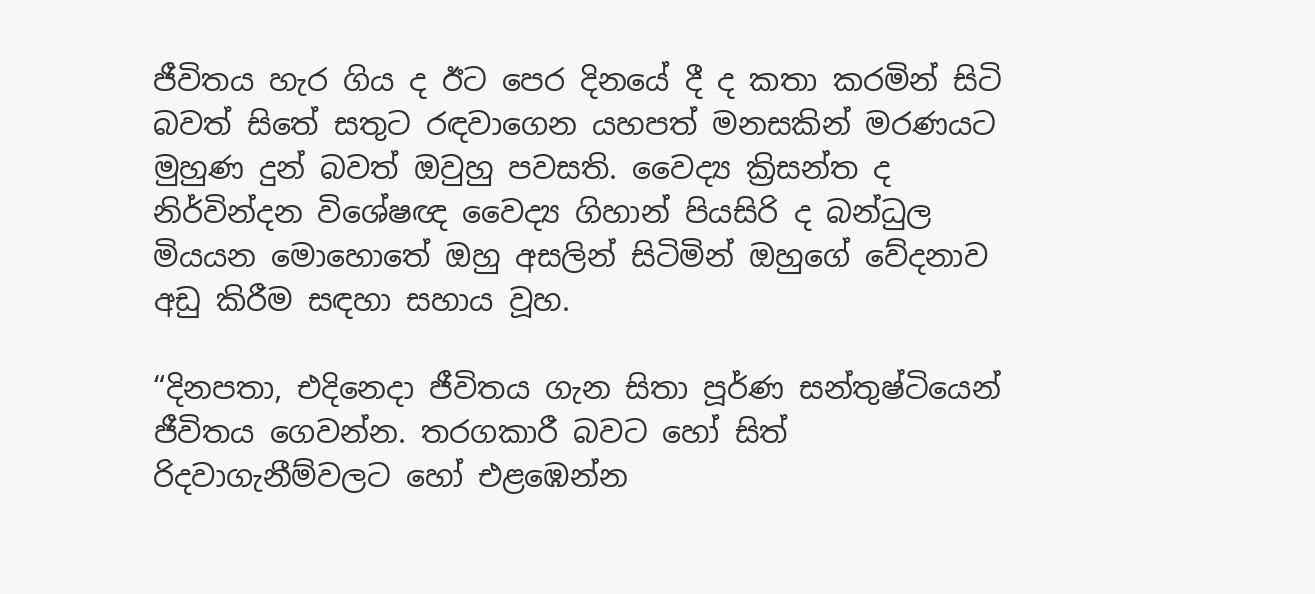ජීවිතය හැර ගිය ද ඊ‍ට පෙර දිනයේ දී ද කතා කරමින් සිටි බවත් සිතේ සතුට රඳවාගෙන යහපත් මනසකින් මරණයට මුහුණ දුන් බවත් ඔවුහු පවසති. වෛද්‍ය ක්‍රිසන්ත ද නිර්වින්දන විශේෂඥ වෛද්‍ය ගිහාන් පියසිරි ද බන්ධුල මියයන මොහොතේ ඔහු අසලින් සිටිමින් ඔහුගේ වේදනාව අඩු කිරීම සඳහා සහාය වූහ.

“දිනපතා, එදිනෙදා ජීවිතය ගැන සිතා පූර්ණ සන්තුෂ්ටියෙන් ජීවිතය ගෙවන්න. තරගකාරී බවට හෝ සිත් රිදවාගැනීම්වලට හෝ එළඹෙන්න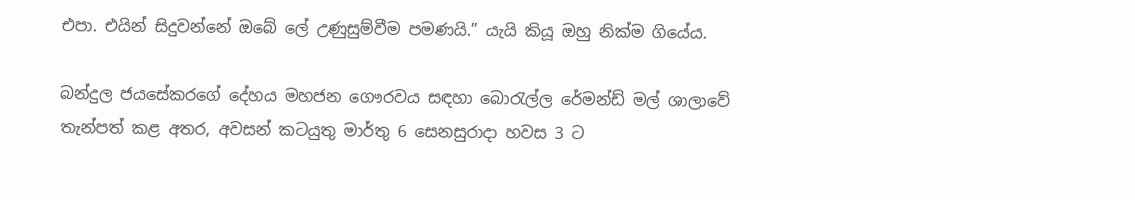එපා. එයින් සිදුවන්නේ ඔබේ ලේ උණුසුම්වීම පමණයි.” යැයි කියූ ඔහු නික්ම ගියේය.

බන්දුල ජයසේකරගේ දේහය මහජන ගෞරවය සඳහා බොරැල්ල රේමන්ඩ් මල් ශාලාවේ තැන්පත් කළ අතර, අවසන් කටයුතු මාර්තු 6 සෙනසුරාදා හවස 3 ට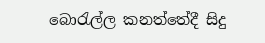බොරැල්ල කනත්තේදී සිදු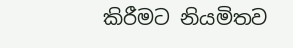කිරීමට නියමිතව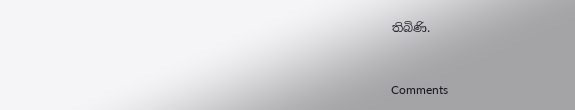තිබිණි.



Comments